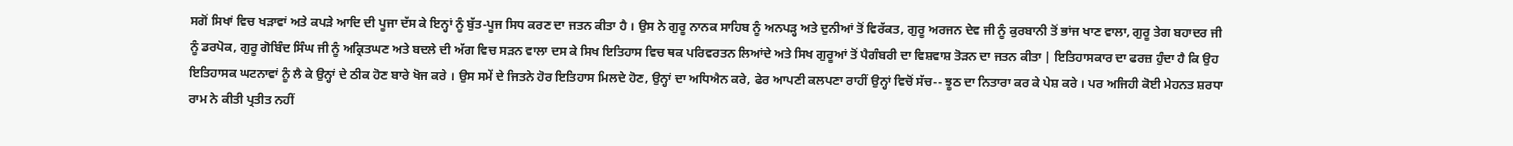ਸਗੋਂ ਸਿਖਾਂ ਵਿਚ ਖੜਾਵਾਂ ਅਤੇ ਕਪੜੇ ਆਦਿ ਦੀ ਪੂਜਾ ਦੱਸ ਕੇ ਇਨ੍ਹਾਂ ਨੂੰ ਬੁੱਤ-ਪੂਜ ਸਿਧ ਕਰਣ ਦਾ ਜਤਨ ਕੀਤਾ ਹੈ । ਉਸ ਨੇ ਗੁਰੂ ਨਾਨਕ ਸਾਹਿਬ ਨੂੰ ਅਨਪੜ੍ਹ ਅਤੇ ਦੁਨੀਆਂ ਤੋਂ ਵਿਰੱਕਤ, ਗੁਰੂ ਅਰਜਨ ਦੇਵ ਜੀ ਨੂੰ ਕੁਰਬਾਨੀ ਤੋਂ ਭਾਂਜ ਖਾਣ ਵਾਲਾ, ਗੁਰੂ ਤੇਗ ਬਹਾਦਰ ਜੀ ਨੂੰ ਡਰਪੋਕ, ਗੁਰੂ ਗੋਬਿੰਦ ਸਿੰਘ ਜੀ ਨੂੰ ਅਕ੍ਰਿਤਘਣ ਅਤੇ ਬਦਲੇ ਦੀ ਅੱਗ ਵਿਚ ਸੜਨ ਵਾਲਾ ਦਸ ਕੇ ਸਿਖ ਇਤਿਹਾਸ ਵਿਚ ਥਕ ਪਰਿਵਰਤਨ ਲਿਆਂਦੇ ਅਤੇ ਸਿਖ ਗੁਰੂਆਂ ਤੋਂ ਪੈਗੰਬਰੀ ਦਾ ਵਿਸ਼ਵਾਸ਼ ਤੋੜਨ ਦਾ ਜਤਨ ਕੀਤਾ | ਇਤਿਹਾਸਕਾਰ ਦਾ ਫਰਜ਼ ਹੁੰਦਾ ਹੈ ਕਿ ਉਹ ਇਤਿਹਾਸਕ ਘਟਨਾਵਾਂ ਨੂੰ ਲੈ ਕੇ ਉਨ੍ਹਾਂ ਦੇ ਠੀਕ ਹੋਣ ਬਾਰੇ ਖੋਜ ਕਰੇ । ਉਸ ਸਮੇਂ ਦੇ ਜਿਤਨੇ ਹੋਰ ਇਤਿਹਾਸ ਮਿਲਦੇ ਹੋਣ, ਉਨ੍ਹਾਂ ਦਾ ਅਧਿਐਨ ਕਰੇ, ਫੇਰ ਆਪਣੀ ਕਲਪਣਾ ਰਾਹੀਂ ਉਨ੍ਹਾਂ ਵਿਚੋਂ ਸੱਚ-- ਝੂਠ ਦਾ ਨਿਤਾਰਾ ਕਰ ਕੇ ਪੇਸ਼ ਕਰੇ । ਪਰ ਅਜਿਹੀ ਕੋਈ ਮੇਹਨਤ ਸ਼ਰਧਾ ਰਾਮ ਨੇ ਕੀਤੀ ਪ੍ਰਤੀਤ ਨਹੀਂ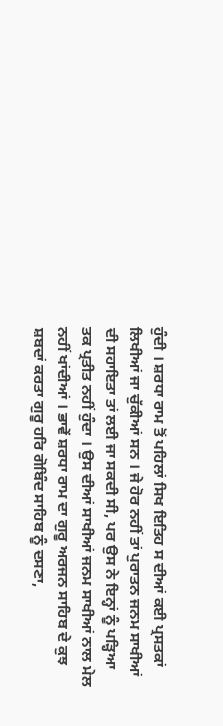ਹੁੰਦੀ । ਸ਼ਰਧਾ ਰਾਮ ਤੋਂ ਪਹਿਲਾਂ ਸਿਖ ਇਤਿਹ ਸ ਦੀਆਂ ਕਈ ਪ੍ਰਸਤਕਾਂ ਲਿਖੀਆਂ ਜਾ ਚੁੱਕੀਆਂ ਸਨ । ਜੇ ਹੋਰ ਨਹੀਂ ਤਾਂ ਪੁਰਾਤਨ ਜਨਮ ਸਾਖੀਆਂ ਦੀ ਸਹਾਇਤਾ ਤਾਂ ਲਈ ਜਾ ਸਕਦੀ ਸੀ, ਪਰ ਉਸ ਨੇ ਇਨ੍ਹਾਂ ਨੂੰ ਪੜ੍ਹਿਆ ਤਕ ਪ੍ਰਤੀਤ ਨਹੀਂ ਹੁੰਦਾ । ਉਸ ਦੀਆਂ ਸਾਖੀਆਂ ਜਨਮ ਸਾਖੀਆਂ ਨਾਲ ਮੇਲ ਨਹੀਂ ਖਾਂਦੀਆਂ । ਭਾਵੇਂ ਸ਼ਰਧਾ ਰਾਮ ਦਾ ਗੁਰੂ ਅਰਜਨ ਸਾਹਿਬ ਦੇ ਕੁਝ ਸ਼ਬਦਾਂ ਕਰਤਾ ਗੁਰੂ ਹਰਿ ਗੋਬਿੰਦ ਸਾਹਿਬ ਨੂੰ ਦਸਣਾ,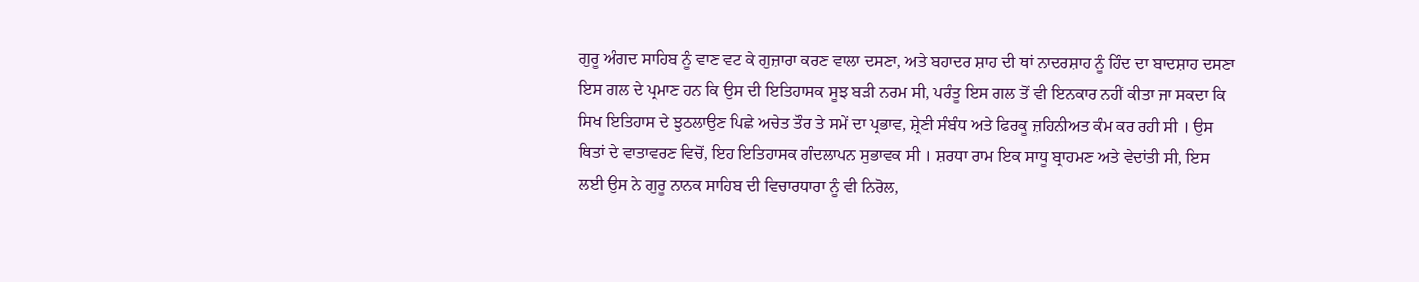ਗੁਰੂ ਅੰਗਦ ਸਾਹਿਬ ਨੂੰ ਵਾਣ ਵਟ ਕੇ ਗੁਜ਼ਾਰਾ ਕਰਣ ਵਾਲਾ ਦਸਣਾ, ਅਤੇ ਬਹਾਦਰ ਸ਼ਾਹ ਦੀ ਥਾਂ ਨਾਦਰਸ਼ਾਹ ਨੂੰ ਹਿੰਦ ਦਾ ਬਾਦਸ਼ਾਹ ਦਸਣਾ ਇਸ ਗਲ ਦੇ ਪ੍ਰਮਾਣ ਹਨ ਕਿ ਉਸ ਦੀ ਇਤਿਹਾਸਕ ਸੂਝ ਬੜੀ ਨਰਮ ਸੀ, ਪਰੰਤੂ ਇਸ ਗਲ ਤੋਂ ਵੀ ਇਨਕਾਰ ਨਹੀਂ ਕੀਤਾ ਜਾ ਸਕਦਾ ਕਿ ਸਿਖ ਇਤਿਹਾਸ ਦੇ ਝੁਠਲਾਉਣ ਪਿਛੇ ਅਚੇਤ ਤੌਰ ਤੇ ਸਮੇਂ ਦਾ ਪ੍ਰਭਾਵ, ਸ਼੍ਰੇਣੀ ਸੰਬੰਧ ਅਤੇ ਫਿਰਕੂ ਜ਼ਹਿਨੀਅਤ ਕੰਮ ਕਰ ਰਹੀ ਸੀ । ਉਸ ਥਿਤਾਂ ਦੇ ਵਾਤਾਵਰਣ ਵਿਚੋਂ, ਇਹ ਇਤਿਹਾਸਕ ਗੰਦਲਾਪਨ ਸੁਭਾਵਕ ਸੀ । ਸ਼ਰਧਾ ਰਾਮ ਇਕ ਸਾਧੂ ਬ੍ਰਾਹਮਣ ਅਤੇ ਵੇਦਾਂਤੀ ਸੀ, ਇਸ ਲਈ ਉਸ ਨੇ ਗੁਰੂ ਨਾਨਕ ਸਾਹਿਬ ਦੀ ਵਿਚਾਰਧਾਰਾ ਨੂੰ ਵੀ ਨਿਰੋਲ,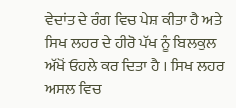ਵੇਦਾਂਤ ਦੇ ਰੰਗ ਵਿਚ ਪੇਸ਼ ਕੀਤਾ ਹੈ ਅਤੇ ਸਿਖ ਲਹਰ ਦੇ ਹੀਰੋ ਪੱਖ ਨੂੰ ਬਿਲਕੁਲ ਅੱਖੋਂ ਓਹਲੇ ਕਰ ਦਿਤਾ ਹੈ । ਸਿਖ ਲਹਰ ਅਸਲ ਵਿਚ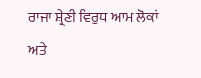ਰਾਜਾ ਸ਼੍ਰੇਣੀ ਵਿਰੁਧ ਆਮ ਲੋਕਾਂ ਅਤੇ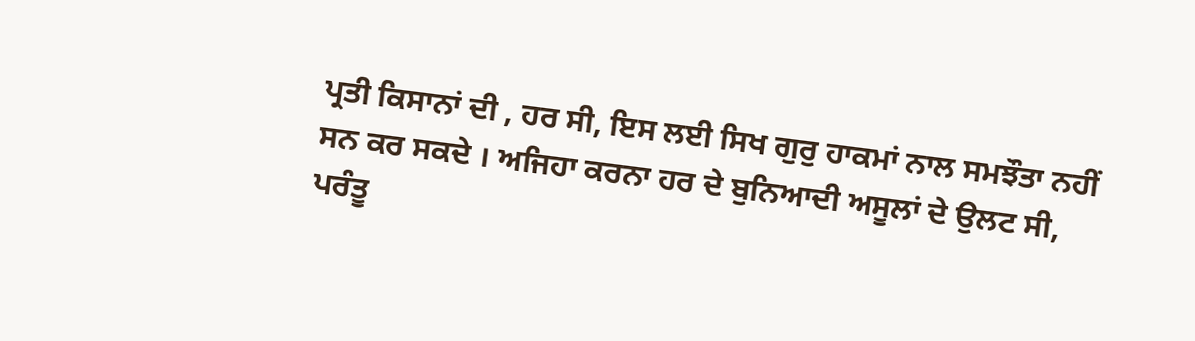ਪ੍ਰਤੀ ਕਿਸਾਨਾਂ ਦੀ , ਹਰ ਸੀ, ਇਸ ਲਈ ਸਿਖ ਗੁਰੁ ਹਾਕਮਾਂ ਨਾਲ ਸਮਝੌਤਾ ਨਹੀਂ ਸਨ ਕਰ ਸਕਦੇ । ਅਜਿਹਾ ਕਰਨਾ ਹਰ ਦੇ ਬੁਨਿਆਦੀ ਅਸੂਲਾਂ ਦੇ ਉਲਟ ਸੀ, ਪਰੰਤੂ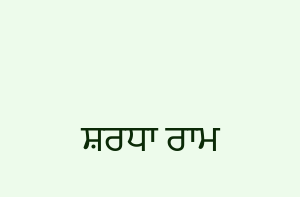ਸ਼ਰਧਾ ਰਾਮ